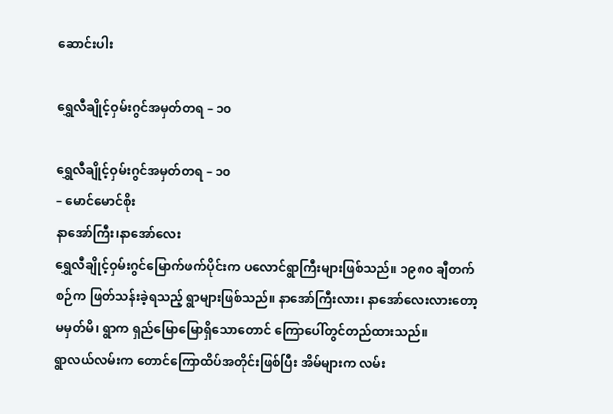ဆောင်းပါး

ရွှေလီချိုင့်ဝှမ်းဂွင်အမှတ်တရ – ၁၀

ရွှေလီချိုင့်ဝှမ်းဂွင်အမှတ်တရ – ၁၀
– မောင်မောင်စိုး
နာအော်ကြီး၊နာအော်လေး
ရွှေလီချိုင့်ဝှမ်းဂွင်မြောက်ဖက်ပိုင်းက ပလောင်ရွာကြီးများဖြစ်သည်။ ၁၉၈၀ ချီတက်စဉ်က ဖြတ်သန်းခဲ့ရသည့် ရွာများဖြစ်သည်။ နာအော်ကြီးလား၊ နာအော်လေးလားတော့မမှတ်မိ၊ ရွာက ရှည်‌မြောမြောရှိသောတောင် ကြောပေါ်တွင်တည်ထားသည်။
ရွာလယ်လမ်းက တောင်ကြောထိပ်အတိုင်းဖြစ်ပြီး အိမ်များက လမ်း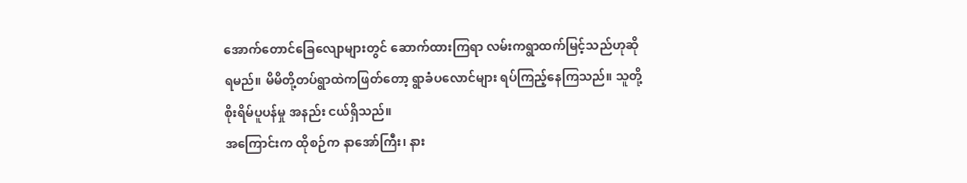အောက်တောင်ခြေလျောများတွင် ဆောက်ထားကြရာ လမ်းကရွာထက်မြင့်သည်ဟုဆိုရမည်။ မိမိတို့တပ်ရွာထဲကဖြတ်တော့ ရွာခံပလောင်များ ရပ်ကြည့်နေကြသည်။ သူတို့စိုးရိမ်ပူပန်မှု အနည်း ငယ်ရှိသည်။
အကြောင်းက ထိုစဉ်က နာအော်ကြီး၊ နား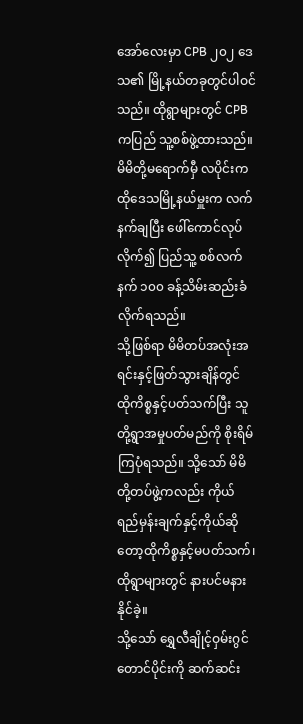အော်လေးမှာ CPB ၂၀၂ ဒေသ၏ မြို့နယ်တခုတွင်ပါဝင်သည်။ ထိုရွာများတွင် CPB ကပြည် သူ့စစ်ဖွဲ့ထားသည်။ မိမိတို့မရောက်မှီ လပိုင်းက ထိုဒေသမြို့နယ်မှူးက လက်နက်ချပြီး ဖေါ်ကောင်လုပ်လိုက်၍ ပြည်သူ့ စစ်လက်နက် ၁၀၀ ခန့်သိမ်းဆည်းခံလိုက်ရသည်။
သို့ဖြစ်ရာ မိမိတပ်အလုံးအရင်းနှင့်ဖြတ်သွားချိန်တွင် ထိုကိစ္စနှင့်ပတ်သက်ပြီး သူတို့ရွာအမှုပတ်မည်ကို စိုးရိမ်ကြပုံရသည်။ သို့သော် မိမိတို့တပ်ဖွဲ့ကလည်း ကိုယ်ရည်မှန်းချက်နှင့်ကိုယ်ဆိုတော့ထိုကိစ္စနှင့်မပတ်သက်၊ ထိုရွာများတွင် နားပင်မနားနိုင်ခဲ့။
သို့သော် ရွှေလီချိုင့်ဝှမ်းဂွင်တောင်ပိုင်းကို ဆက်ဆင်း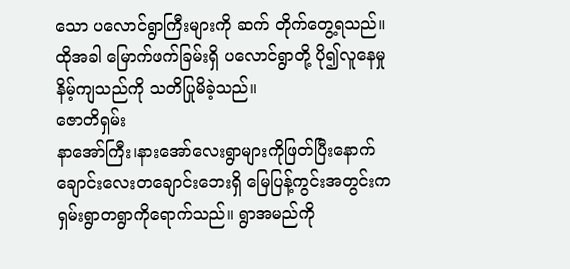သော ပလောင်ရွာကြီးများကို ဆက် တိုက်တွေ့ရသည်။ ထိုအခါ မြောက်ဖက်ခြမ်းရှိ ပလောင်ရွာတို့ ပို၍လူနေမှုနိမ့်ကျသည်ကို သတိပြုမိခဲ့သည်။
ဇောတိရှမ်း
နာအော်ကြီး၊နားအော်လေးရွာများကိုဖြတ်ပြီးနောက် ချောင်းလေးတချောင်းဘေးရှိ မြေပြန့်ကွင်းအတွင်းက ရှမ်းရွာတရွာကိုရောက်သည်။ ရွာအမည်ကို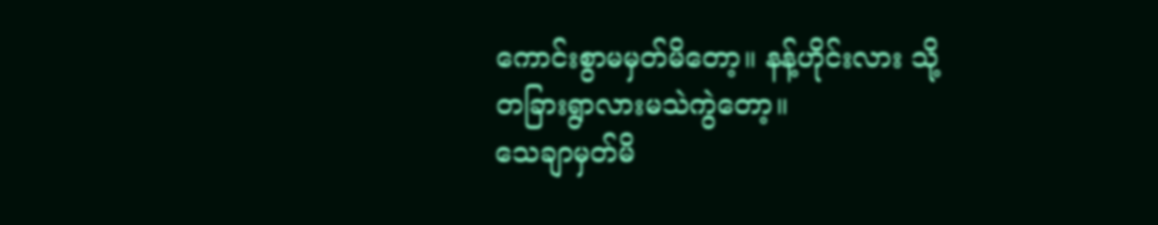ကောင်းစွာမမှတ်မိတော့။ နန့်ဟိုင်းလား သို့တခြားရွာလားမသဲကွဲတော့။
သေချာမှတ်မိ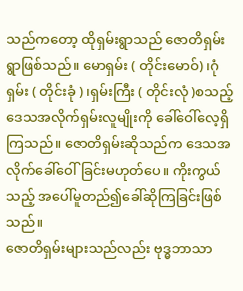သည်ကတော့ ထိုရှမ်းရွာသည် ဇောတိရှမ်းရွာဖြစ်သည်။ မောရှမ်း ( တိုင်းမောဝ်)၊ဂုံရှမ်း ( တိုင်းခုံ ) ၊ရှမ်းကြီး ( တိုင်းလုံ )စသည့် ဒေသအလိုက်ရှမ်းလူမျိုးကို ခေါ်ဝေါ်လေ့ရှိကြသည်။ ဇောတိရှမ်းဆိုသည်က ဒေသအလိုက်ခေါ်ဝေါ်ခြင်းမဟုတ်ပေ။ ကိုးကွယ်သည့် အပေါ်မူတည်၍ခေါ်ဆိုကြခြင်းဖြစ်သည်။
ဇောတိရှမ်းများသည်လည်း ဗုဒ္ဓဘာသာ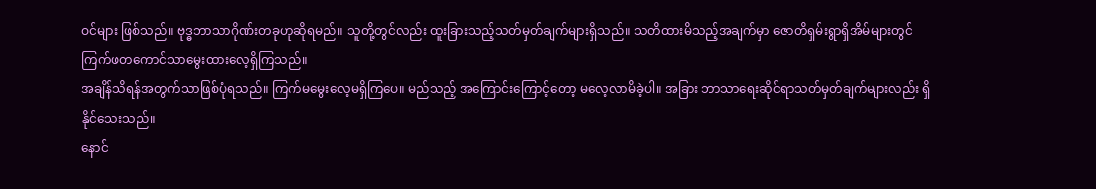ဝင်များ ဖြစ်သည်။ ဗုဒ္ဓဘာသာဂိုဏ်းတခုဟုဆိုရမည်။ သူတို့တွင်လည်း ထူးခြားသည့်သတ်မှတ်ချက်များရှိသည်။ သတိထားမိသည့်အချက်မှာ ဇောတိရှမ်းရွာရှိအိမ်များတွင် ကြက်ဖတကောင်သာမွေးထားလေ့ရှိကြသည်။
အချိန်သိရန်အတွက်သာဖြစ်ပုံရသည်။ ကြက်မမွေးလေ့မရှိကြပေ။ မည်သည့် အကြောင်းကြောင့်တော့ မလေ့လာမိခဲ့ပါ။ အခြား ဘာသာရေးဆိုင်ရာသတ်မှတ်ချက်များလည်း ရှိနိုင်သေးသည်။
နောင်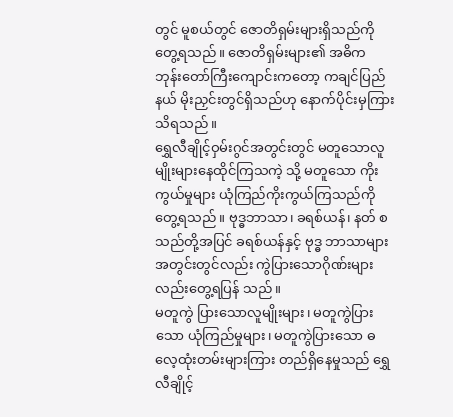တွင် မူစယ်တွင် ဇောတိရှမ်းများရှိသည်ကိုတွေ့ရသည်။ ဇောတိရှမ်းများ၏ အဓိက ဘုန်းတော်ကြီးကျောင်းကတော့ ကချင်ပြည် နယ် မိုးညှင်းတွင်ရှိသည်ဟု နောက်ပိုင်းမှကြားသိရသည်။
ရွှေလီချိုင့်ဝှမ်းဂွင်အတွင်းတွင် မတူသောလူမျိုးများနေထိုင်ကြသကဲ့ သို့ မတူသော ကိုးကွယ်မှုများ ယုံကြည်ကိုးကွယ်ကြသည်ကို တွေ့ရသည်။ ဗုဒ္ဓဘာသာ၊ ခရစ်ယန်၊ နတ် စသည်တို့အပြင် ခရစ်ယန်နှင့် ဗုဒ္ဓ ဘာသာများအတွင်းတွင်လည်း ကွဲပြားသောဂိုဏ်းများလည်းတွေ့ရပြန် သည်။
မတူကွဲ ပြားသောလူမျိုးများ၊ မတူကွဲပြားသော ယုံကြည်မှုများ၊ မတူကွဲပြားသော ဓလေ့ထုံးတမ်းများကြား တည်ရှိနေမှုသည် ရွှေလီချိုင့်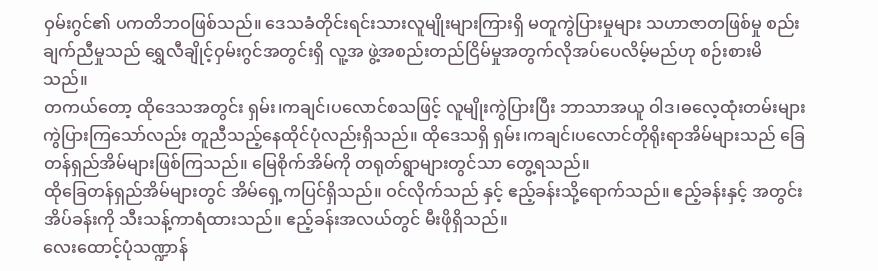ဝှမ်းဂွင်၏ ပကတိဘဝဖြစ်သည်။ ဒေသခံတိုင်းရင်းသားလူမျိုးများကြားရှိ မတူကွဲပြားမှုများ သဟာဇာတဖြစ်မှု စည်းချက်ညီမှုသည် ရွှေလီချိုင့်ဝှမ်းဂွင်အတွင်းရှိ လူ့အ ဖွဲ့အစည်းတည်ငြိမ်မှုအတွက်လိုအပ်ပေလိမ့်မည်ဟု စဉ်းစားမိသည်။
တကယ်တော့ ထိုဒေသအတွင်း ရှမ်း၊ကချင်၊ပလောင်စသဖြင့် လူမျိုးကွဲပြားပြီး ဘာသာအယူ ဝါဒ၊ဓလေ့ထုံးတမ်းများကွဲပြားကြသော်လည်း တူညီသည့်နေထိုင်ပုံလည်းရှိသည်။ ထိုဒေသရှိ ရှမ်း၊ကချင်၊ပလောင်တိုရိုးရာအိမ်များသည် ခြေတန်ရှည်အိမ်များဖြစ်ကြသည်။ မြေစိုက်အိမ်ကို တရုတ်ရွာများတွင်သာ တွေ့ရသည်။
ထိုခြေတန်ရှည်အိမ်များတွင် အိမ်ရှေ့ကပြင်ရှိသည်။ ဝင်လိုက်သည် နှင့် ဧည့်ခန်းသို့ရောက်သည်။ ဧည့်ခန်းနှင့် အတွင်းအိပ်ခန်းကို သီးသန့်ကာရံထားသည်။ ဧည့်ခန်းအလယ်တွင် မီးဖိုရှိသည်။
လေးထောင့်ပုံသဏ္ဍာန်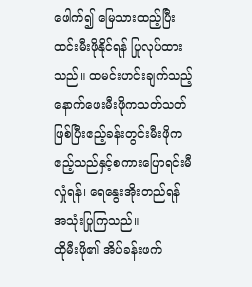ဖေါက်၍ မြေသားထည့်ပြီး ထင်းမီးဖိုနိုင်ရန် ပြုလုပ်ထားသည်။ ထမင်းဟင်းချက်သည့် နောက်ဖေးမီးဖိုကသတ်သတ်ဖြစ်ပြီးဧည့်ခန်းတွင်းမီးဖိုက ဧည့်သည်နှင့်စကားပြောရင်းမီလှုံရန်၊ ရေနွေးအိုးတည်ရန် အသုံးပြုကြသည်။
ထိုမီးဖို၏ အိပ်ခန်းဖက်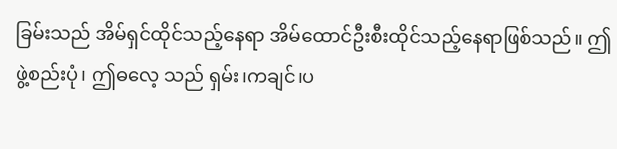ခြမ်းသည် အိမ်ရှင်ထိုင်သည့်နေရာ အိမ်ထောင်ဦးစီးထိုင်သည့်နေရာဖြစ်သည်။ ဤဖွဲ့စည်းပုံ၊ ဤဓလေ့ သည် ရှမ်း၊ကချင်၊ပ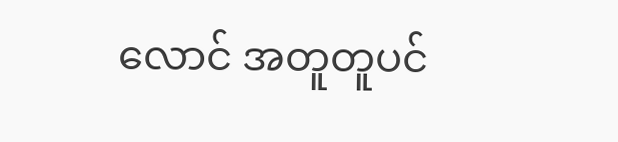လောင် အတူတူပင်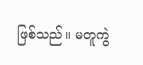ဖြစ်သည်။ မတူကွဲ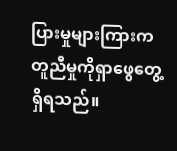ပြားမှုများကြားက တူညီမှုကိုရှာဖွေတွေ့ရှိရသည်။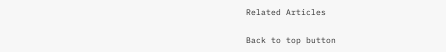Related Articles

Back to top button